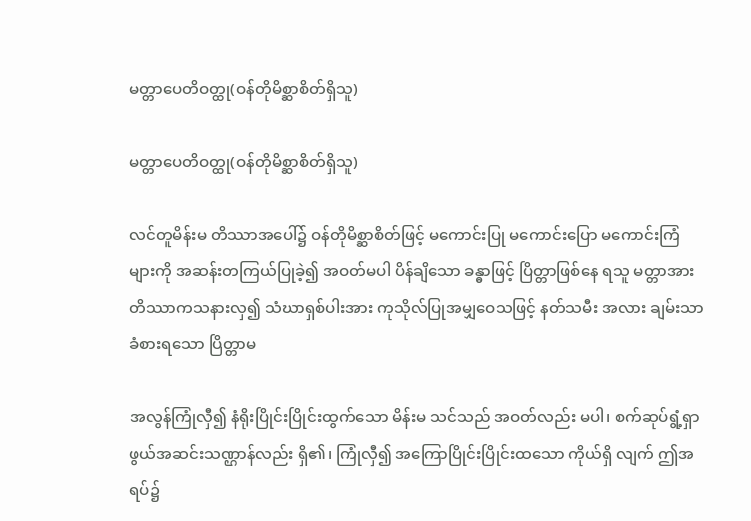မတ္တာပေတိဝတ္ထု(ဝန်တိုမိစ္ဆာစိတ်ရှိသူ)

မတ္တာပေတိဝတ္ထု(ဝန်တိုမိစ္ဆာစိတ်ရှိသူ)

လင်တူမိန်းမ တိဿာအပေါ်၌ ဝန်တိုမိစ္ဆာစိတ်ဖြင့် မကောင်းပြု မကောင်းပြော မကောင်းကြံများကို အဆန်းတကြယ်ပြုခဲ့၍ အဝတ်မပါ ပိန်ချိသော ခန္ဓာဖြင့် ပြိတ္တာဖြစ်နေ ရသူ မတ္တာအား တိဿာကသနားလှ၍ သံဃာရှစ်ပါးအား ကုသိုလ်ပြုအမျှဝေသဖြင့် နတ်သမီး အလား ချမ်းသာခံစားရသော ပြိတ္တာမ

အလွန်ကြုံလှီ၍ နံရိုးပြိုင်းပြိုင်းထွက်သော မိန်းမ သင်သည် အဝတ်လည်း မပါ၊ စက်ဆုပ်ရွံ့ရှာဖွယ်အဆင်းသဏ္ဌာန်လည်း ရှိ၏၊ ကြုံလှီ၍ အကြောပြိုင်းပြိုင်းထသော ကိုယ်ရှိ လျက် ဤအရပ်၌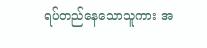ရပ်တည်နေသောသူကား အ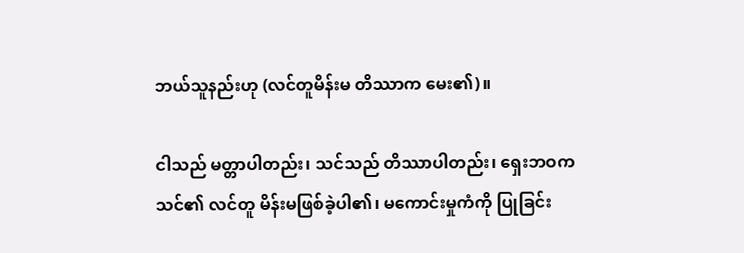ဘယ်သူနည်းဟု (လင်တူမိန်းမ တိဿာက မေး၏)။

ငါသည် မတ္တာပါတည်း၊ သင်သည် တိဿာပါတည်း၊ ရှေးဘဝက သင်၏ လင်တူ မိန်းမဖြစ်ခဲ့ပါ၏၊ မကောင်းမှုကံကို ပြုခြင်း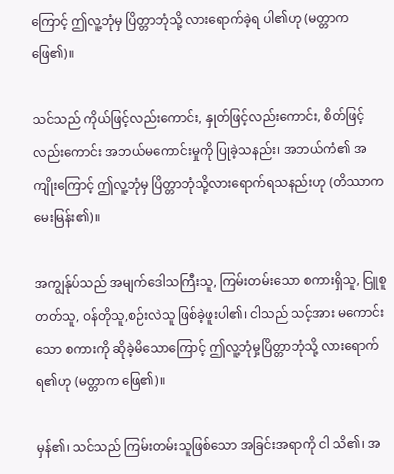ကြောင့် ဤလူ့ဘုံမှ ပြိတ္တာဘုံသို့ လားရောက်ခဲ့ရ ပါ၏ဟု (မတ္တာကဖြေ၏)။

သင်သည် ကိုယ်ဖြင့်လည်းကောင်း, နှုတ်ဖြင့်လည်းကောင်း, စိတ်ဖြင့်လည်းကောင်း အဘယ်မကောင်းမှုကို ပြုခဲ့သနည်း၊ အဘယ်ကံ၏ အကျိုးကြောင့် ဤလူ့ဘုံမှ ပြိတ္တာဘုံသို့လားရောက်ရသနည်းဟု (တိဿာက မေးမြန်း၏)။

အကျွန်ုပ်သည် အမျက်ဒေါသကြီးသူ, ကြမ်းတမ်းသော စကားရှိသူ, ငြူစူတတ်သူ, ဝန်တိုသူ,စဉ်းလဲသူ ဖြစ်ခဲ့ဖူးပါ၏၊ ငါသည် သင့်အား မကောင်းသော စကားကို ဆိုခဲ့မိသောကြောင့် ဤလူ့ဘုံမှ့ပြိတ္တာဘုံသို့ လားရောက်ရ၏ဟု (မတ္တာက ဖြေ၏)။

မှန်၏၊ သင်သည် ကြမ်းတမ်းသူဖြစ်သော အခြင်းအရာကို ငါ သိ၏၊ အ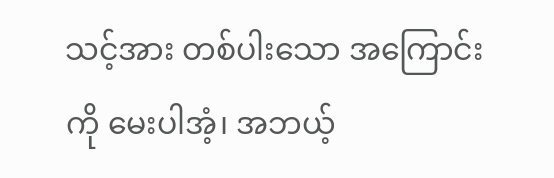သင့်အား တစ်ပါးသော အကြောင်းကို မေးပါအံ့၊ အဘယ့်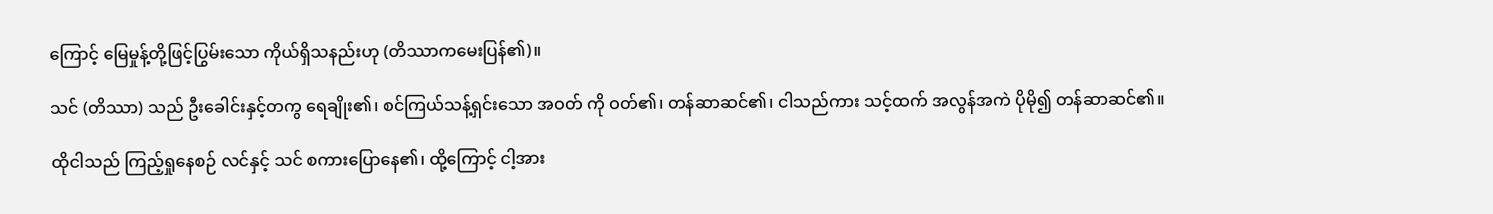ကြောင့် မြေမှုန့်တို့ဖြင့်ပြွမ်းသော ကိုယ်ရှိသနည်းဟု (တိဿာကမေးပြန်၏)။

သင် (တိဿာ) သည် ဦးခေါင်းနှင့်တကွ ရေချိုး၏၊ စင်ကြယ်သန့်ရှင်းသော အဝတ် ကို ဝတ်၏၊ တန်ဆာဆင်၏၊ ငါသည်ကား သင့်ထက် အလွန်အကဲ ပိုမို၍ တန်ဆာဆင်၏။

ထိုငါသည် ကြည့်ရှုနေစဉ် လင်နှင့် သင် စကားပြောနေ၏၊ ထို့ကြောင့် ငါ့အား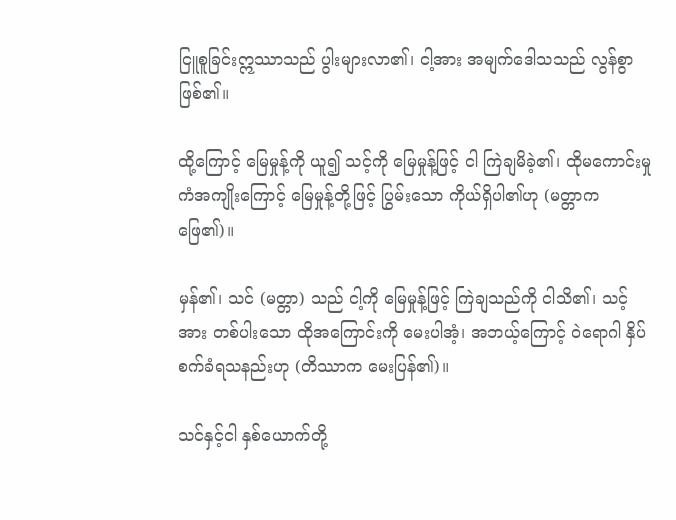ငြူစူခြင်းဣဿာသည် ပွါးများလာ၏၊ ငါ့အား အမျက်ဒေါသသည် လွန်စွာ ဖြစ်၏။

ထို့ကြောင့် မြေမှုန့်ကို ယူ၍ သင့်ကို မြေမှုန့်ဖြင့် ငါ ကြဲချမိခဲ့၏၊ ထိုမကောင်းမှုကံအကျိုးကြောင့် မြေမှုန့်တို့ဖြင့် ပြွမ်းသော ကိုယ်ရှိပါ၏ဟု (မတ္တာက ဖြေ၏)။

မှန်၏၊ သင် (မတ္တာ) သည် ငါ့ကို မြေမှုန့်ဖြင့် ကြဲချသည်ကို ငါသိ၏၊ သင့်အား တစ်ပါးသော ထိုအကြောင်းကို မေးပါအံ့၊ အဘယ့်ကြောင့် ဝဲရောဂါ နှိပ်စက်ခံရသနည်းဟု (တိဿာက မေးပြန်၏)။

သင်နှင့်ငါ နှစ်ယောက်တို့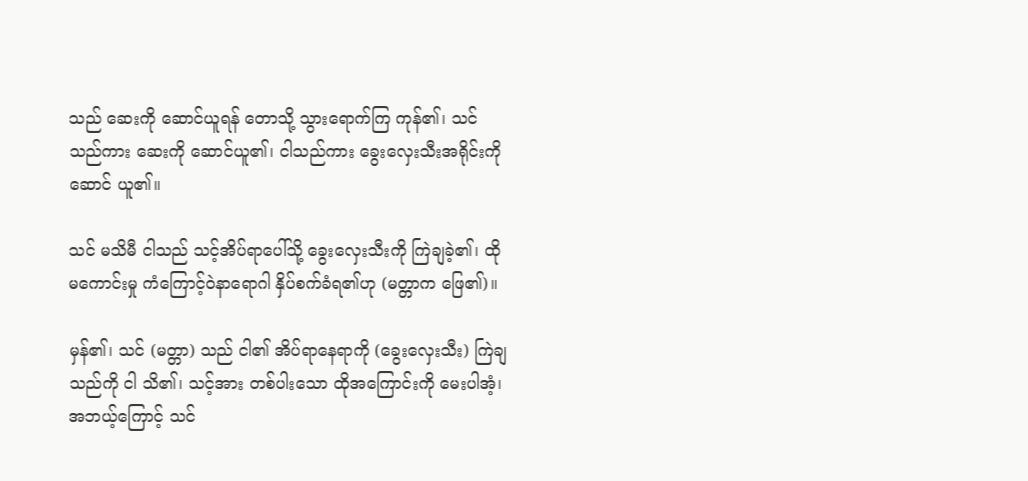သည် ဆေးကို ဆောင်ယူရန် တောသို့ သွားရောက်ကြ ကုန်၏၊ သင်သည်ကား ဆေးကို ဆောင်ယူ၏၊ ငါသည်ကား ခွေးလှေးသီးအရိုင်းကို ဆောင် ယူ၏။

သင် မသိမီ ငါသည် သင့်အိပ်ရာပေါ်သို့ ခွေးလှေးသီးကို ကြဲချခဲ့၏၊ ထိုမကောင်းမှု ကံကြောင့်ဝဲနာရောဂါ နှိပ်စက်ခံရ၏ဟု (မတ္တာက ဖြေ၏)။

မှန်၏၊ သင် (မတ္တာ) သည် ငါ၏ အိပ်ရာနေရာကို (ခွေးလှေးသီး) ကြဲချသည်ကို ငါ သိ၏၊ သင့်အား တစ်ပါးသော ထိုအကြောင်းကို မေးပါအံ့၊ အဘယ့်ကြောင့် သင်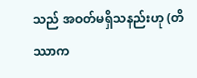သည် အဝတ်မရှိသနည်းဟု (တိဿာက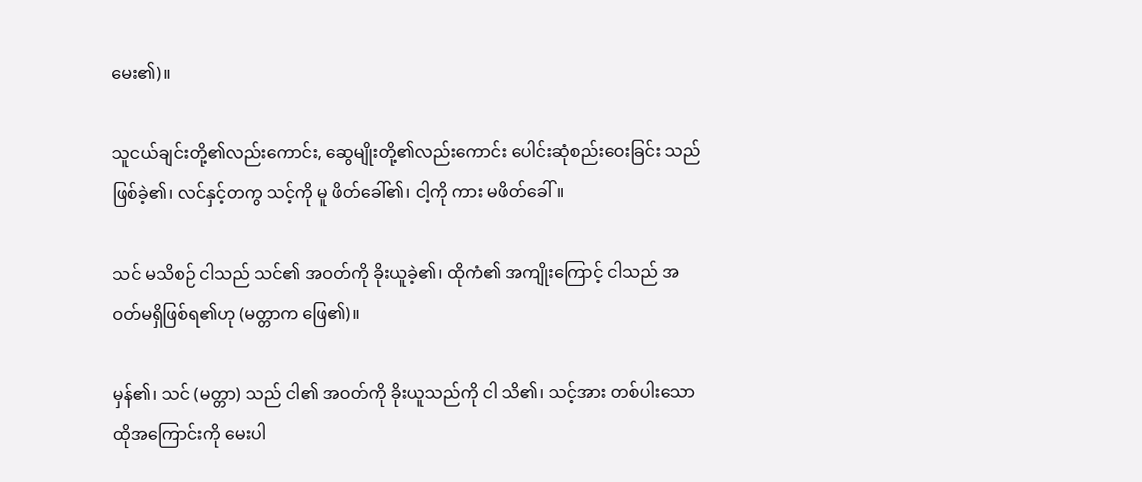မေး၏)။

သူငယ်ချင်းတို့၏လည်းကောင်း, ဆွေမျိုးတို့၏လည်းကောင်း ပေါင်းဆုံစည်းဝေးခြင်း သည်ဖြစ်ခဲ့၏၊ လင်နှင့်တကွ သင့်ကို မူ ဖိတ်ခေါ်၏၊ ငါ့ကို ကား မဖိတ်ခေါ်။

သင် မသိစဉ် ငါသည် သင်၏ အဝတ်ကို ခိုးယူခဲ့၏၊ ထိုကံ၏ အကျိုးကြောင့် ငါသည် အဝတ်မရှိဖြစ်ရ၏ဟု (မတ္တာက ဖြေ၏)။

မှန်၏၊ သင် (မတ္တာ) သည် ငါ၏ အဝတ်ကို ခိုးယူသည်ကို ငါ သိ၏၊ သင့်အား တစ်ပါးသော ထိုအကြောင်းကို မေးပါ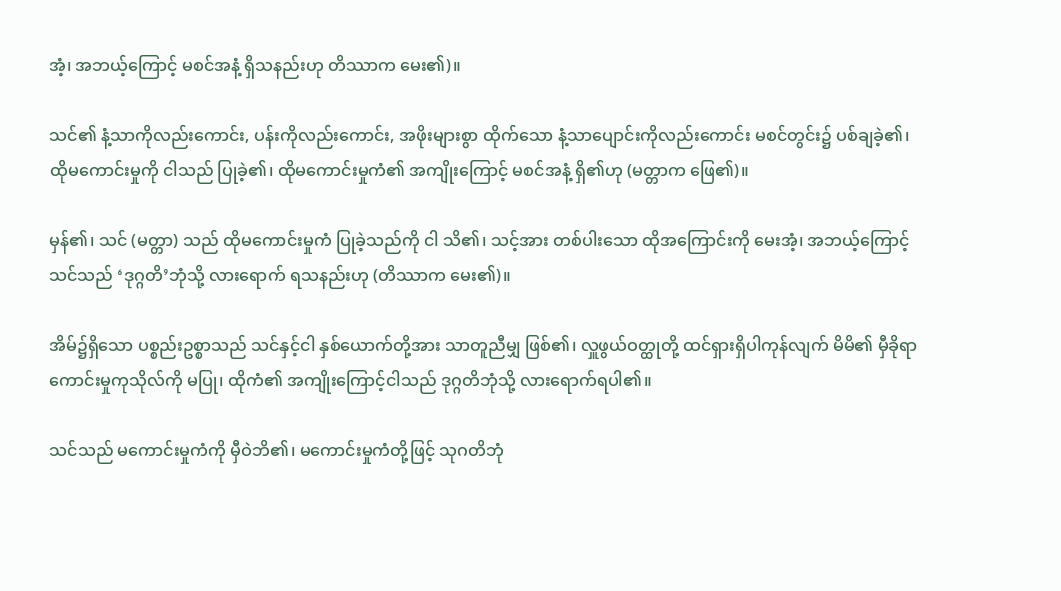အံ့၊ အဘယ့်ကြောင့် မစင်အနံ့ ရှိသနည်းဟု တိဿာက မေး၏)။

သင်၏ နံ့သာကိုလည်းကောင်း, ပန်းကိုလည်းကောင်း, အဖိုးများစွာ ထိုက်သော နံ့သာပျောင်းကိုလည်းကောင်း မစင်တွင်း၌ ပစ်ချခဲ့၏၊ ထိုမကောင်းမှုကို ငါသည် ပြုခဲ့၏၊ ထိုမကောင်းမှုကံ၏ အကျိုးကြောင့် မစင်အနံ့ ရှိ၏ဟု (မတ္တာက ဖြေ၏)။

မှန်၏၊ သင် (မတ္တာ) သည် ထိုမကောင်းမှုကံ ပြုခဲ့သည်ကို ငါ သိ၏၊ သင့်အား တစ်ပါးသော ထိုအကြောင်းကို မေးအံ့၊ အဘယ့်ကြောင့် သင်သည် ‘ဒုဂ္ဂတိ’ဘုံသို့ လားရောက် ရသနည်းဟု (တိဿာက မေး၏)။

အိမ်၌ရှိသော ပစ္စည်းဥစ္စာသည် သင်နှင့်ငါ နှစ်ယောက်တို့အား သာတူညီမျှ ဖြစ်၏၊ လှူဖွယ်ဝတ္ထုတို့ ထင်ရှားရှိပါကုန်လျက် မိမိ၏ မှီခိုရာ ကောင်းမှုကုသိုလ်ကို မပြု၊ ထိုကံ၏ အကျိုးကြောင့်ငါသည် ဒုဂ္ဂတိဘုံသို့ လားရောက်ရပါ၏။

သင်သည် မကောင်းမှုကံကို မှီဝဲဘိ၏၊ မကောင်းမှုကံတို့ဖြင့် သုဂတိဘုံ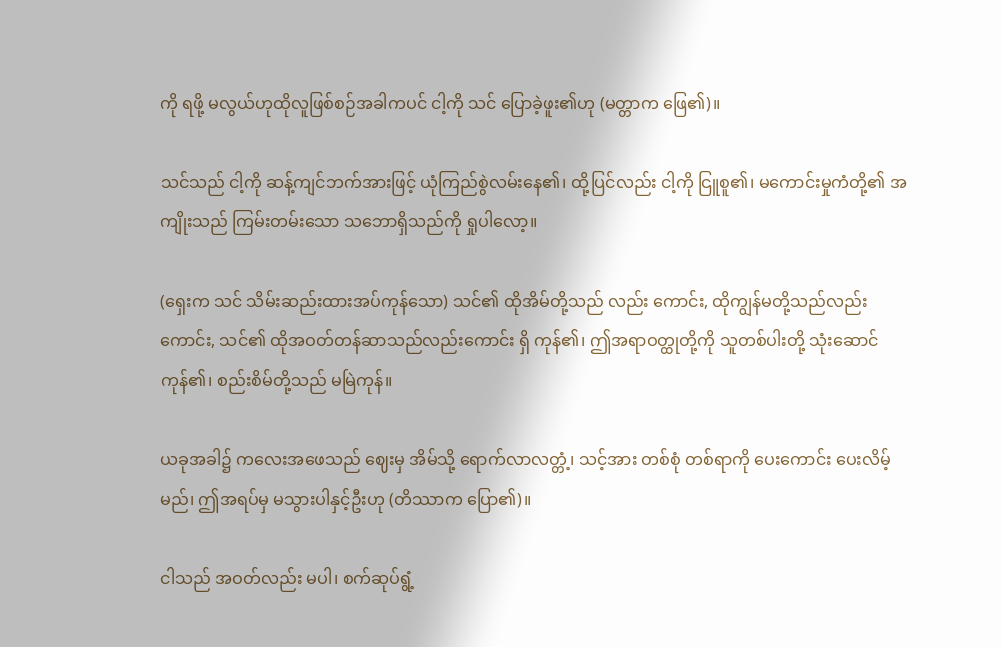ကို ရဖို့ မလွယ်ဟုထိုလူဖြစ်စဉ်အခါကပင် ငါ့ကို သင် ပြောခဲ့ဖူး၏ဟု (မတ္တာက ဖြေ၏)။

သင်သည် ငါ့ကို ဆန့်ကျင်ဘက်အားဖြင့် ယုံကြည်စွဲလမ်းနေ၏၊ ထို့ပြင်လည်း ငါ့ကို ငြူစူ၏၊ မကောင်းမှုကံတို့၏ အကျိုးသည် ကြမ်းတမ်းသော သဘောရှိသည်ကို ရှုပါလော့။

(ရှေးက သင် သိမ်းဆည်းထားအပ်ကုန်သော) သင်၏ ထိုအိမ်တို့သည် လည်း ကောင်း, ထိုကျွန်မတို့သည်လည်းကောင်း, သင်၏ ထိုအဝတ်တန်ဆာသည်လည်းကောင်း ရှိ ကုန်၏၊ ဤအရာဝတ္ထုတို့ကို သူတစ်ပါးတို့ သုံးဆောင်ကုန်၏၊ စည်းစိမ်တို့သည် မမြဲကုန်။

ယခုအခါ၌ ကလေးအဖေသည် ဈေးမှ အိမ်သို့ ရောက်လာလတ္တံ့၊ သင့်အား တစ်စုံ တစ်ရာကို ပေးကောင်း ပေးလိမ့်မည်၊ ဤအရပ်မှ မသွားပါနှင့်ဦးဟု (တိဿာက ပြော၏)။

ငါသည် အဝတ်လည်း မပါ၊ စက်ဆုပ်ရွံ့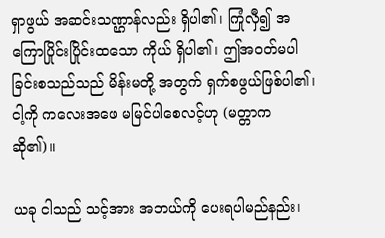ရှာဖွယ် အဆင်းသဏ္ဌာန်လည်း ရှိပါ၏၊ ကြုံလှီ၍ အကြောပြိုင်းပြိုင်းထသော ကိုယ် ရှိပါ၏၊ ဤအဝတ်မပါခြင်းစသည်သည် မိန်းမတို့ အတွက် ရှက်စဖွယ်ဖြစ်ပါ၏၊ ငါ့ကို ကလေးအဖေ မမြင်ပါစေလင့်ဟု (မတ္တာက ဆို၏)။

ယခု ငါသည် သင့်အား အဘယ်ကို ပေးရပါမည်နည်း၊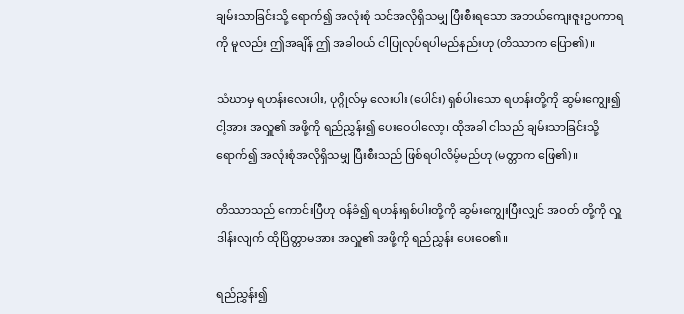ချမ်းသာခြင်းသို့ ရောက်၍ အလုံးစုံ သင်အလိုရှိသမျှ ပြီးစီးရသော အဘယ်ကျေးဇူးဥပကာရကို မူလည်း ဤအချိန် ဤ အခါဝယ် ငါပြုလုပ်ရပါမည်နည်းဟု (တိဿာက ပြော၏)။

သံဃာမှ ရဟန်းလေးပါး, ပုဂ္ဂိုလ်မှ လေးပါး (ပေါင်း) ရှစ်ပါးသော ရဟန်းတို့ကို ဆွမ်းကျွေး၍ ငါ့အား အလှူ၏ အဖို့ကို ရည်ညွှန်း၍ ပေးဝေပါလော့၊ ထိုအခါ ငါသည် ချမ်းသာခြင်းသို့ ရောက်၍ အလုံးစုံအလိုရှိသမျှ ပြီးစီးသည် ဖြစ်ရပါလိမ့်မည်ဟု (မတ္တာက ဖြေ၏)။

တိဿာသည် ကောင်းပြီဟု ဝန်ခံ၍ ရဟန်းရှစ်ပါးတို့ကို ဆွမ်းကျွေးပြီးလျှင် အဝတ် တို့ကို လှူဒါန်းလျက် ထိုပြိတ္တာမအား အလှူ၏ အဖို့ကို ရည်ညွှန်း ပေးဝေ၏။

ရည်ညွှန်း၍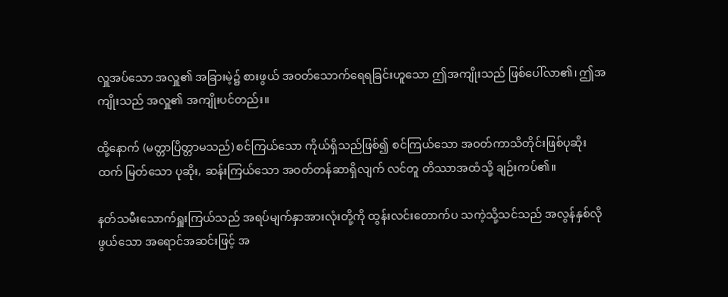လှူအပ်သော အလှူ၏ အခြားမဲ့၌ စားဖွယ် အဝတ်သောက်ရေရခြင်းဟူသော ဤအကျိုးသည် ဖြစ်ပေါ်လာ၏၊ ဤအကျိုးသည် အလှူ၏ အကျိုးပင်တည်း။

ထို့နောက် (မတ္တာပြိတ္တာမသည်) စင်ကြယ်သော ကိုယ်ရှိသည်ဖြစ်၍ စင်ကြယ်သော အဝတ်ကာသိတိုင်းဖြစ်ပုဆိုးထက် မြတ်သော ပုဆိုး, ဆန်းကြယ်သော အဝတ်တန်ဆာရှိလျက် လင်တူ တိဿာအထံသို့ ချဉ်းကပ်၏။

နတ်သမီးသောက်ရှူးကြယ်သည် အရပ်မျက်နှာအားလုံးတို့ကို ထွန်းလင်းတောက်ပ သကဲ့သို့သင်သည် အလွန်နှစ်လိုဖွယ်သော အရောင်အဆင်းဖြင့် အ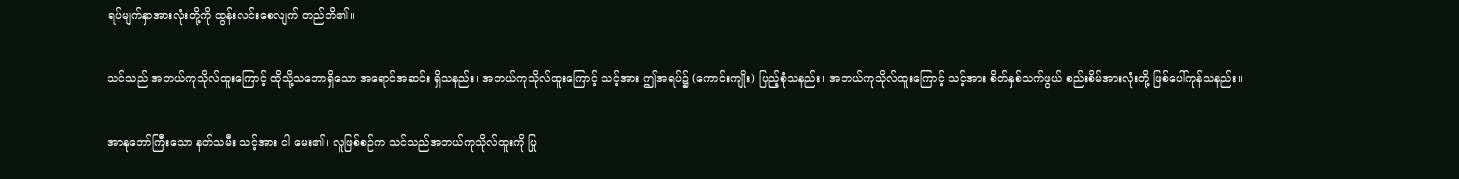ရပ်မျက်နှာအားလုံးတို့ကို ထွန်းလင်းစေလျက် တည်ဘိ၏။

သင်သည် အဘယ်ကုသိုလ်ထူးကြောင့် ထိုသို့သဘောရှိသော အရောင်အဆင်း ရှိသနည်း၊ အဘယ်ကုသိုလ်ထူးကြောင့် သင့်အား ဤအရပ်၌ (ကောင်းကျိုး) ပြည့်စုံသနည်း၊ အဘယ်ကုသိုလ်ထူးကြောင့် သင့်အား စိတ်နှစ်သက်ဖွယ် စည်းစိမ်အားလုံးတို့ ဖြစ်ပေါ်ကုန်သနည်း။

အာနုဘော်ကြီးသော နတ်သမီး သင့်အား ငါ မေး၏၊ လူဖြစ်စဉ်က သင်သည်အဘယ်ကုသိုလ်ထူးကို ပြု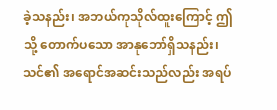ခဲ့သနည်း၊ အဘယ်ကုသိုလ်ထူးကြောင့် ဤသို့ တောက်ပသော အာနုဘော်ရှိသနည်း၊ သင်၏ အရောင်အဆင်းသည်လည်း အရပ်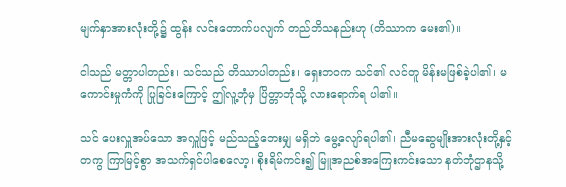မျက်နှာအားလုံးတို့၌ ထွန်း လင်းတောက်ပလျက် တည်ဘိသနည်းဟု (တိဿာက မေး၏)။

ငါသည် မတ္တာပါတည်း၊ သင်သည် တိဿာပါတည်း၊ ရှေးဘဝက သင်၏ လင်တူ မိန်းမဖြစ်ခဲ့ပါ၏၊ မကောင်းမှုကံကို ပြုခြင်းကြောင့် ဤလူ့ဘုံမှ ပြိတ္တာဘုံသို့ လားရောက်ရ ပါ၏။

သင် ပေးလှူအပ်သော အလှူဖြင့် မည်သည့်ဘေးမျှ မရှိဘဲ မွေ့လျော်ရပါ၏၊ ညီမဆွေမျိုးအားလုံးတို့နှင့်တကွ ကြာမြင့်စွာ အသက်ရှင်ပါစေလော့၊ စိုးရိမ်ကင်း၍ မြူအညစ်အကြေးကင်းသော နတ်ဘုံဌာနသို့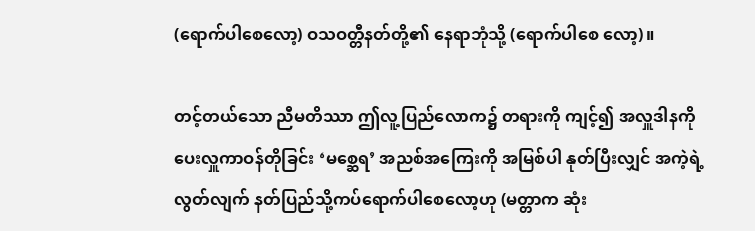(ရောက်ပါစေလော့) ဝသဝတ္တီနတ်တို့၏ နေရာဘုံသို့ (ရောက်ပါစေ လော့)။

တင့်တယ်သော ညီမတိဿာ ဤလူ့ပြည်လောက၌ တရားကို ကျင့်၍ အလှူဒါနကို ပေးလှူကာဝန်တိုခြင်း ‘မစ္ဆေရ’ အညစ်အကြေးကို အမြစ်ပါ နုတ်ပြီးလျှင် အကဲ့ရဲ့လွတ်လျက် နတ်ပြည်သို့ကပ်ရောက်ပါစေလော့ဟု (မတ္တာက ဆုံး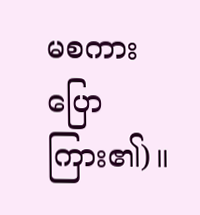မစကား ပြောကြား၏)။